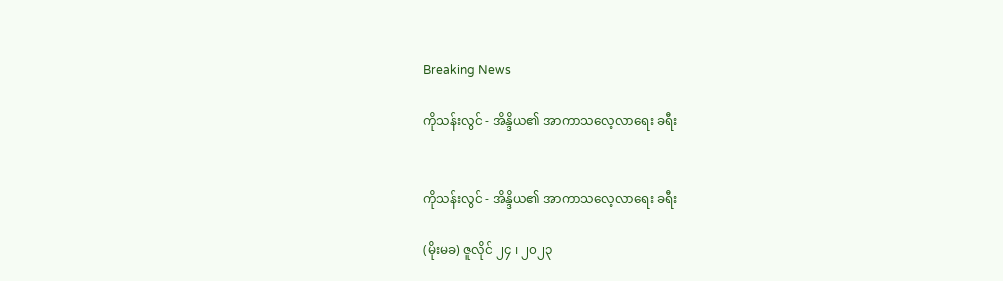Breaking News

ကိုသန်းလွင် - အိန္ဒိယ၏ အာကာသလေ့လာရေး ခရီး


ကိုသန်းလွင် - အိန္ဒိယ၏ အာကာသလေ့လာရေး ခရီး

(မိုးမခ) ဇူလိုင် ၂၄ ၊ ၂၀၂၃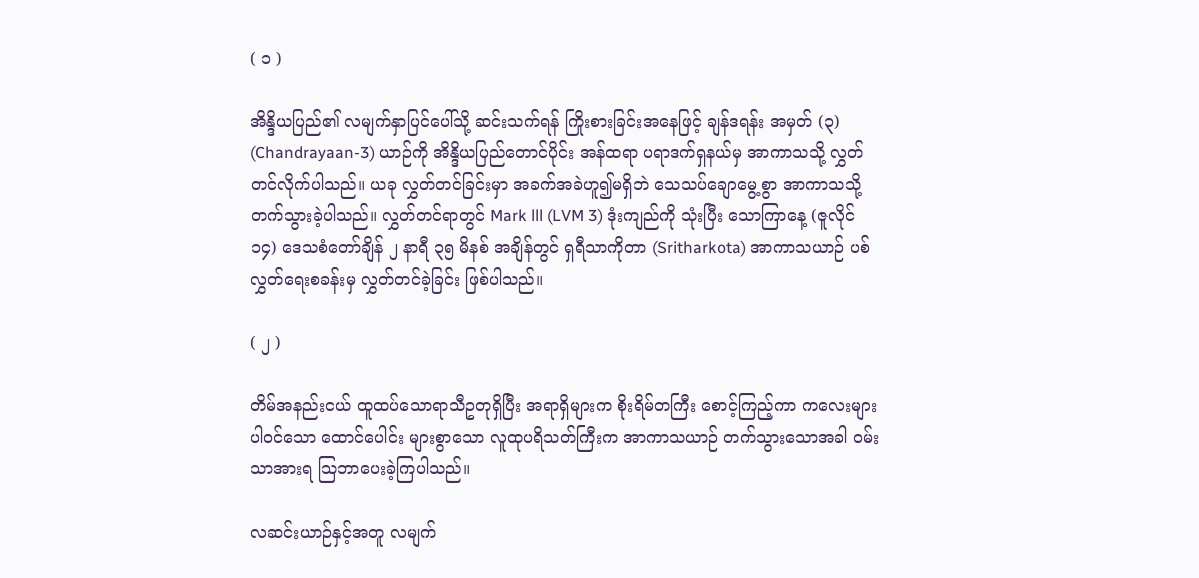( ၁ )

အိန္ဒိယပြည်၏ လမျက်နှာပြင်ပေါ်သို့ ဆင်းသက်ရန် ကြိုးစားခြင်းအနေဖြင့် ချန်ဒရန်း အမှတ် (၃) (Chandrayaan-3) ယာဉ်ကို အိန္ဒိယပြည်တောင်ပိုင်း အန်ထရာ ပရာဒက်ရှနယ်မှ အာကာသသို့ လွှတ်တင်လိုက်ပါသည်။ ယခု လွှတ်တင်ခြင်းမှာ အခက်အခဲဟူ၍မရှိဘဲ သေသပ်ချောမွေ့စွာ အာကာသသို့ တက်သွားခဲ့ပါသည်။ လွှတ်တင်ရာတွင် Mark lll (LVM 3) ဒုံးကျည်ကို သုံးပြီး သောကြာနေ့ (ဇူလိုင်  ၁၄) ဒေသစံတော်ချိန် ၂ နာရီ ၃၅ မိနစ် အချိန်တွင် ရှရီသာကိုတာ (Sritharkota) အာကာသယာဉ် ပစ်လွှတ်ရေးစခန်းမှ လွှတ်တင်ခဲ့ခြင်း ဖြစ်ပါသည်။

( ၂ )

တိမ်အနည်းငယ် ထူထပ်သောရာသီဥတုရှိပြီး အရာရှိများက စိုးရိမ်တကြီး စောင့်ကြည့်ကာ ကလေးများ ပါဝင်သော ထောင်ပေါင်း များစွာသော လူထုပရိသတ်ကြီးက အာကာသယာဉ် တက်သွားသောအခါ ဝမ်းသာအားရ သြဘာပေးခဲ့ကြပါသည်။

လဆင်းယာဉ်နှင့်အတူ လမျက်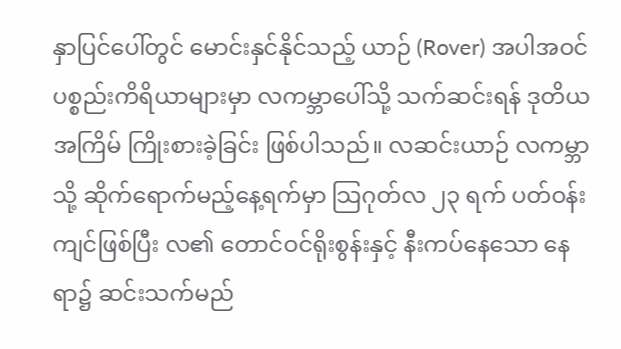နှာပြင်ပေါ်တွင် မောင်းနှင်နိုင်သည့် ယာဉ် (Rover) အပါအဝင် ပစ္စည်းကိရိယာများမှာ လကမ္ဘာပေါ်သို့ သက်ဆင်းရန် ဒုတိယအကြိမ် ကြိုးစားခဲ့ခြင်း ဖြစ်ပါသည်။ လဆင်းယာဉ် လကမ္ဘာသို့ ဆိုက်ရောက်မည့်နေ့ရက်မှာ သြဂုတ်လ ၂၃ ရက် ပတ်ဝန်းကျင်ဖြစ်ပြီး လ၏ တောင်ဝင်ရိုးစွန်းနှင့် နီးကပ်နေသော နေရာ၌ ဆင်းသက်မည်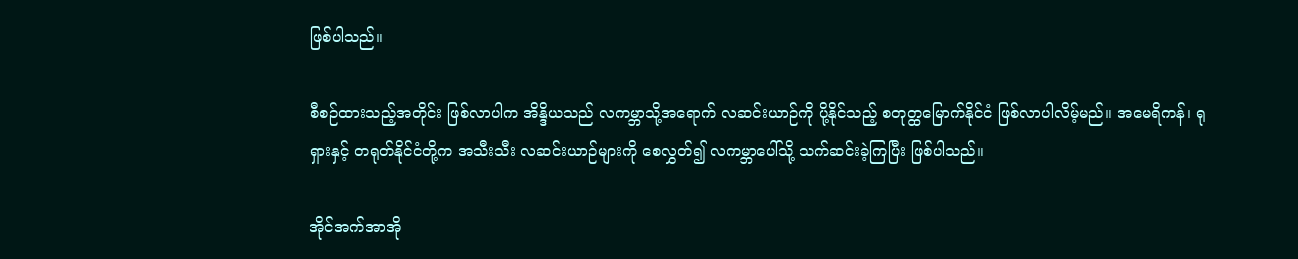ဖြစ်ပါသည်။

စီစဉ်ထားသည့်အတိုင်း ဖြစ်လာပါက အိန္ဒိယသည် လကမ္ဘာသို့အရောက် လဆင်းယာဉ်ကို ပို့နိုင်သည့် စတုတ္ထမြောက်နိုင်ငံ ဖြစ်လာပါလိမ့်မည်။ အမေရိကန်၊ ရုရှားနှင့် တရုတ်နိုင်ငံတို့က အသီးသီး လဆင်းယာဉ်များကို စေလွှတ်၍ လကမ္ဘာပေါ်သို့ သက်ဆင်းခဲ့ကြပြီး ဖြစ်ပါသည်။

အိုင်အက်အာအို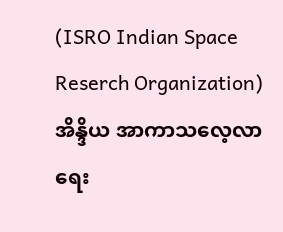(ISRO Indian Space Reserch Organization) အိန္ဒိယ အာကာသလေ့လာရေး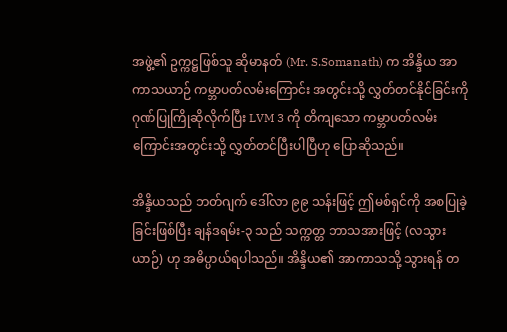အဖွဲ့၏ ဥက္ကဋ္ဌဖြစ်သူ ဆိုမာနတ် (Mr. S.Somanath) က အိန္ဒိယ အာကာသယာဉ် ကမ္ဘာပတ်လမ်းကြောင်း အတွင်းသို့ လွှတ်တင်နိုင်ခြင်းကို ဂုဏ်ပြုကြိုဆိုလိုက်ပြီး LVM 3 ကို တိကျသော ကမ္ဘာပတ်လမ်းကြောင်းအတွင်းသို့ လွှတ်တင်ပြီးပါပြီဟု ပြောဆိုသည်။

အိန္ဒိယသည် ဘတ်ဂျက် ဒေါ်လာ ၉၉ သန်းဖြင့် ဤမစ်ရှင်ကို အစပြုခဲ့ခြင်းဖြစ်ပြီး ချန်ဒရမ်း-၃ သည် သက္ကတ္တ ဘာသအားဖြင့် (လသွားယာဉ်) ဟု အဓိပ္ပာယ်ရပါသည်။ အိန္ဒိယ၏ အာကာသသို့ သွားရန် တ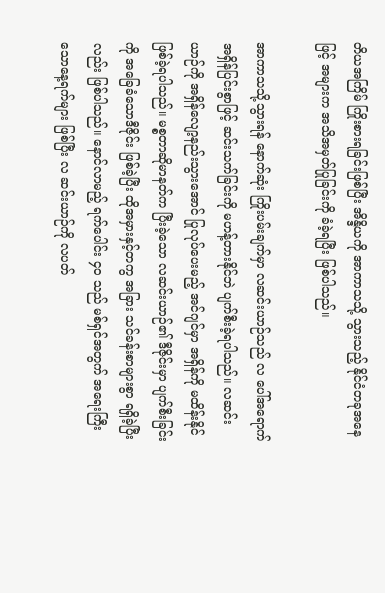တိယအကြိမ် ကြိုးစားရခြင်းဖြစ်ပြီး အိန္ဒိယကို အာကာသသို့ သွားသည့် နိုင်ငံတခုအနေဖြင့် အများက အသိအမှတ်ပြုခြင်းကို ခံခဲ့ရပြီး ဖြစ်ပါသည်။

အာကာသသို့သွားရန် နောက်ဆုံး ကြိုးပမ်းချက်မှာ လဆင်းယာဉ်သည် လ ပေါ်အရောက် အရှိန်ပြင်းစွာဖြင့် ဆင်းသက်ခြင်းကို မဟန့်တားနိုင်ဘဲ ပျက်စီးခဲ့ရပါသည်။ လဆင်းယာဉ်ကို အရှိန်လျော့နည်းသွားအောင် ပြုလုပ်ပေးမည့် အင်ဂျင်မှာ အရှိန်ကို မထိန်းနိုင် ဖြစ်ခဲ့ရပါသည်။ မစ္စတာဆိုမာနတ်က ပြီးခဲ့သော လဆင်းယာဉ်၏ ဒီဇိုင်းမှာ ပျက်စီးခြင်းကို အခြေခံသောဒီဇိုင်း ဖြစ်ခဲ့ပြီး ထိုအမှားနှင့်တကွ အခြား သင်ခန်းစာများစွာ ရရှိခဲ့ပြီးလည်း ဖြစ်ပါသည်။ နောင်လာမည့် ရက်ပေါင်း ၄၀ သည် မစ်ရှင်အတွက် အရေးကြီးသောနေ့ရက်များ ဖြစ်ပြီး လ ဆင်းယာဉ်ကို လပတ်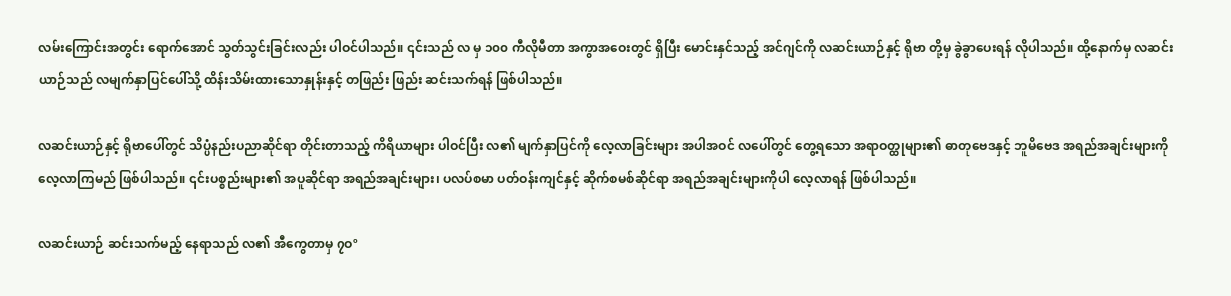လမ်းကြောင်းအတွင်း ရောက်အောင် သွတ်သွင်းခြင်းလည်း ပါဝင်ပါသည်။ ၎င်းသည် လ မှ ၁၀၀ ကီလိုမီတာ အကွာအဝေးတွင် ရှိပြီး မောင်းနှင်သည့် အင်ဂျင်ကို လဆင်းယာဉ်နှင့် ရိုဗာ တို့မှ ခွဲခွာပေးရန် လိုပါသည်။ ထို့နောက်မှ လဆင်းယာဉ်သည် လမျက်နှာပြင်ပေါ်သို့ ထိန်းသိမ်းထားသောနှုန်းနှင့် တဖြည်း ဖြည်း ဆင်းသက်ရန် ဖြစ်ပါသည်။

လဆင်းယာဉ်နှင့် ရိုဗာပေါ်တွင် သိပ္ပံနည်းပညာဆိုင်ရာ တိုင်းတာသည့် ကိရိယာများ ပါဝင်ပြီး လ၏ မျက်နှာပြင်ကို လေ့လာခြင်းများ အပါအဝင် လပေါ်တွင် တွေ့ရသော အရာဝတ္ထုများ၏ ဓာတုဗေဒနှင့် ဘူမိဗေဒ အရည်အချင်းများကို လေ့လာကြမည် ဖြစ်ပါသည်။ ၎င်းပစ္စည်းများ၏ အပူဆိုင်ရာ အရည်အချင်းများ၊ ပလပ်စမာ ပတ်ဝန်းကျင်နှင့် ဆိုက်စမစ်ဆိုင်ရာ အရည်အချင်းများကိုပါ လေ့လာရန် ဖြစ်ပါသည်။

လဆင်းယာဉ် ဆင်းသက်မည့် နေရာသည် လ၏ အီကွေတာမှ ၇ဝº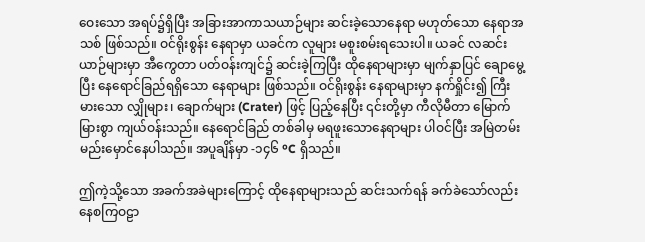ဝေးသော အရပ်၌ရှိပြီး အခြားအာကာသယာဉ်များ ဆင်းခဲ့သောနေရာ မဟုတ်သော နေရာအသစ် ဖြစ်သည်။ ဝင်ရိုးစွန်း နေရာမှာ ယခင်က လူများ မစူးစမ်းရသေးပါ။ ယခင် လဆင်းယာဉ်များမှာ အီကွေတာ ပတ်ဝန်းကျင်၌ ဆင်းခဲ့ကြပြီး ထိုနေရာများမှာ မျက်နှာပြင် ချောမွေ့ပြီး နေရောင်ခြည်ရရှိသော နေရာများ ဖြစ်သည်။ ဝင်ရိုးစွန်း နေရာများမှာ နက်ရှိုင်း၍ ကြီးမားသော လျှိုများ၊ ချောက်များ (Crater) ဖြင့် ပြည့်နေပြီး ၎င်းတို့မှာ ကီလိုမီတာ မြောက်မြားစွာ ကျယ်ဝန်းသည်။ နေရောင်ခြည် တစ်ခါမှ မရဖူးသောနေရာများ ပါဝင်ပြီး အမြဲတမ်း မည်းမှောင်နေပါသည်။ အပူချိန်မှာ -၁၄၆ ºC ရှိသည်။

ဤကဲ့သို့သော အခက်အခဲများကြောင့် ထိုနေရာများသည် ဆင်းသက်ရန် ခက်ခဲသော်လည်း နေစကြဝဠာ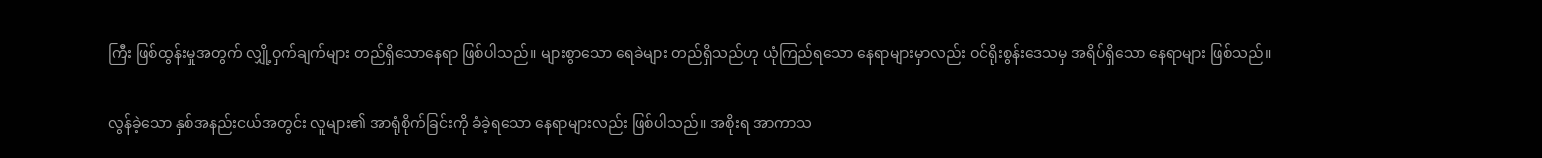ကြီး ဖြစ်ထွန်းမှုအတွက် လျှို့ဝှက်ချက်များ တည်ရှိသောနေရာ ဖြစ်ပါသည်။ များစွာသော ရေခဲများ တည်ရှိသည်ဟု ယုံကြည်ရသော နေရာများမှာလည်း ဝင်ရိုးစွန်းဒေသမှ အရိပ်ရှိသော နေရာများ ဖြစ်သည်။

လွန်ခဲ့သော နှစ်အနည်းငယ်အတွင်း လူများ၏ အာရုံစိုက်ခြင်းကို ခံခဲ့ရသော နေရာများလည်း ဖြစ်ပါသည်။ အစိုးရ အာကာသ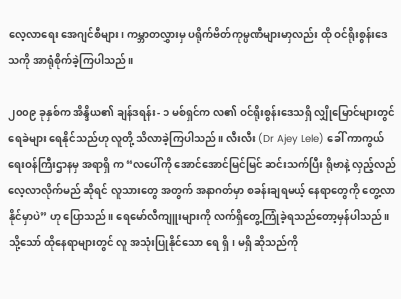လေ့လာရေး အေဂျင်စီများ၊ ကမ္ဘာတလွှားမှ ပရိုက်ဗိတ်ကုမ္ပဏီများမာှလည်း ထို ဝင်ရိုးစွန်းဒေသကို အာရုံစိုက်ခဲ့ကြပါသည်။

၂၀၀၉ ခုနှစ်က အိန္ဒိယ၏ ချန်ဒရန်း- ၁ မစ်ရှင်က လ၏ ဝင်ရိုးစွန်းဒေသရှိ လျှိုမြောင်များတွင် ရေခဲများ ရေနိုင်သည်ဟု လူတို့ သိလာခဲ့ကြပါသည်။ လီးလီး (Dr Ajey Lele) ခေါ် ကာကွယ်ရေးဝန်ကြီးဌာနမှ အရာရှိ က “လပေါ်ကို အောင်အောင်မြင်မြင် ဆင်းသက်ပြီး ရိုဗာနဲ့ လှည့်လည်လေ့လာလိုက်မည် ဆိုရင် လူသားတွေ အတွက် အနာဂတ်မှာ စခန်းချရမယ့် နေရာတွေကို တွေ့လာနိုင်မှာပဲ” ဟု ပြောသည်။ ရေမော်လီကျူးများကို လက်ရှိတွေ့ကြုံခဲ့ရသည်တော့မှန်ပါသည်။ သို့သော် ထိုနေရာများတွင် လူ အသုံးပြုနိုင်သော ရေ ရှိ၊ မရှိ ဆိုသည်ကို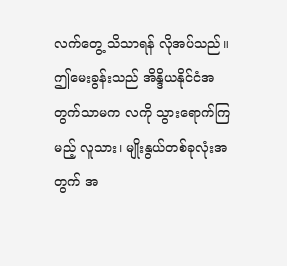လက်တွေ့ သိသာရန် လိုအပ်သည်။ ဤမေးခွန်းသည် အိန္ဒိယနိုင်ငံအတွက်သာမက လကို သွားရောက်ကြမည့် လူသား၊ မျိုးနွယ်တစ်ခုလုံးအတွက် အ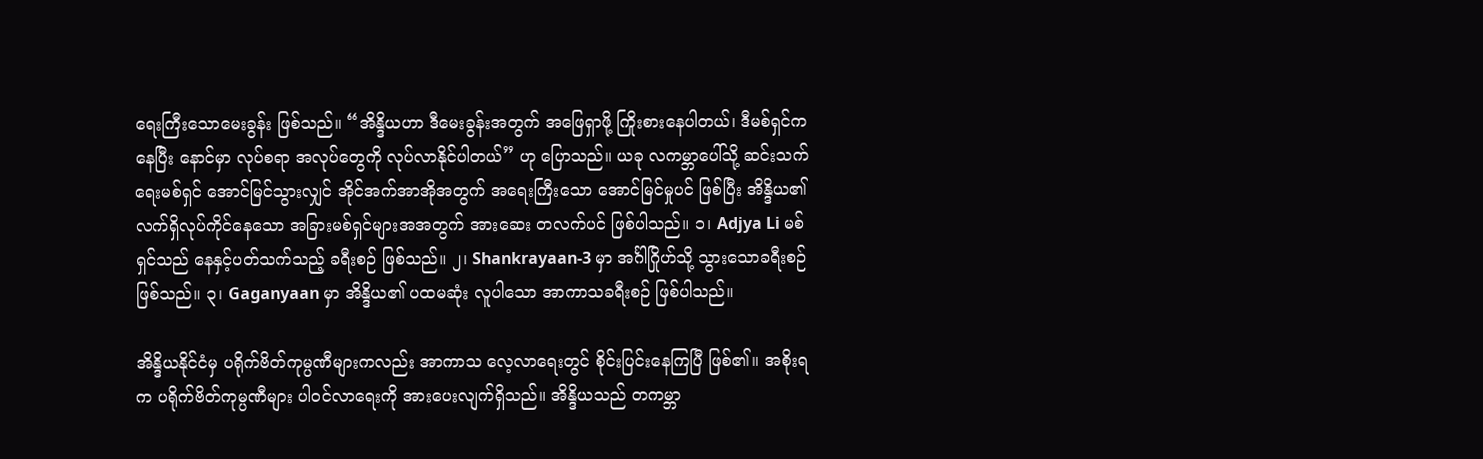ရေးကြီးသောမေးခွန်း ဖြစ်သည်။ “အိန္ဒိယဟာ ဒီမေးခွန်းအတွက် အဖြေရှာဖို့ ကြိုးစားနေပါတယ်၊ ဒီမစ်ရှင်ကနေပြီး နောင်မှာ လုပ်စရာ အလုပ်တွေကို လုပ်လာနိုင်ပါတယ်” ဟု ပြောသည်။ ယခု လကမ္ဘာပေါ်သို့ ဆင်းသက်ရေးမစ်ရှင် အောင်မြင်သွားလျှင် အိုင်အက်အာအိုအတွက် အရေးကြီးသော အောင်မြင်မှုပင် ဖြစ်ပြီး အိန္ဒိယ၏ လက်ရှိလုပ်ကိုင်နေသော အခြားမစ်ရှင်များအအတွက် အားဆေး တလက်ပင် ဖြစ်ပါသည်။ ၁၊ Adjya Li မစ်ရှင်သည် နေနှင့်ပတ်သက်သည့် ခရီးစဉ် ဖြစ်သည်။ ၂၊ Shankrayaan-3 မှာ အင်္ဂါဂြိုဟ်သို့ သွားသောခရီးစဉ် ဖြစ်သည်။ ၃၊ Gaganyaan မှာ အိန္ဒိယ၏ ပထမဆုံး လူပါသော အာကာသခရီးစဉ် ဖြစ်ပါသည်။

အိန္ဒိယနိုင်ငံမှ ပရိုက်ဗိတ်ကုမ္ပဏီများကလည်း အာကာသ လေ့လာရေးတွင် စိုင်းပြင်းနေကြပြီ ဖြစ်၏။ အစိုးရက ပရိုက်ဗိတ်ကုမ္ပဏီများ ပါဝင်လာရေးကို အားပေးလျက်ရှိသည်။ အိန္ဒိယသည် တကမ္ဘာ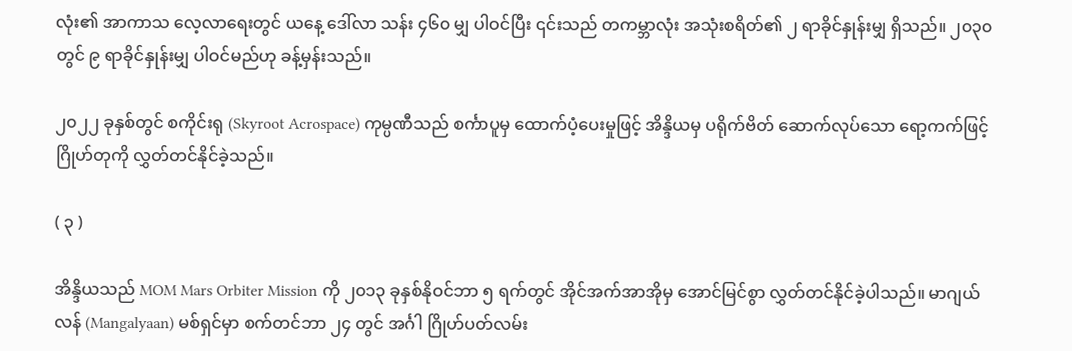လုံး၏ အာကာသ လေ့လာရေးတွင် ယနေ့ ဒေါ်လာ သန်း ၄၆၀ မျှ ပါဝင်ပြီး ၎င်းသည် တကမ္ဘာလုံး အသုံးစရိတ်၏ ၂ ရာခိုင်နှုန်းမျှ ရှိသည်။ ၂၀၃၀ တွင် ၉ ရာခိုင်နှုန်းမျှ ပါဝင်မည်ဟု ခန့်မှန်းသည်။

၂၀၂၂ ခုနှစ်တွင် စကိုင်းရု (Skyroot Acrospace) ကုမ္ပဏီသည် စင်္ကာပူမှ ထောက်ပံ့ပေးမှုဖြင့် အိန္ဒိယမှ ပရိုက်ဗိတ် ဆောက်လုပ်သော ရော့ကက်ဖြင့် ဂြိုဟ်တုကို လွှတ်တင်နိုင်ခဲ့သည်။

( ၃ )

အိန္ဒိယသည် MOM Mars Orbiter Mission ကို ၂၀၁၃ ခုနှစ်နိုဝင်ဘာ ၅ ရက်တွင် အိုင်အက်အာအိုမှ အောင်မြင်စွာ လွှတ်တင်နိုင်ခဲ့ပါသည်။ မာဂျယ်လန် (Mangalyaan) မစ်ရှင်မှာ စက်တင်ဘာ ၂၄ တွင် အင်္ဂါ ဂြိုဟ်ပတ်လမ်း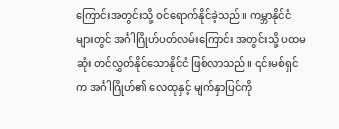ကြောင်းအတွင်းသို့ ဝင်ရောက်နိုင်ခဲ့သည်။ ကမ္ဘာနိုင်ငံများတွင် အင်္ဂါဂြိုဟ်ပတ်လမ်းကြောင်း အတွင်းသို့ ပထမဆုံး တင်လွှတ်နိုင်သောနိုင်ငံ ဖြစ်လာသည်။ ၎င်းမစ်ရှင်က အင်္ဂါဂြိုဟ်၏ လေထုနှင့် မျက်နှာပြင်ကို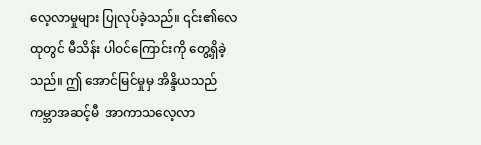လေ့လာမှုများ ပြုလုပ်ခဲ့သည်။ ၎င်း၏လေထုတွင် မီသိန်း ပါဝင်ကြောင်းကို တွေ့ရှိခဲ့သည်။ ဤ အောင်မြင်မှုမှ အိန္ဒိယသည် ကမ္ဘာအဆင့်မီ  အာကာသလေ့လာ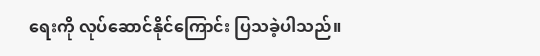ရေးကို လုပ်ဆောင်နိုင်ကြောင်း ပြသခဲ့ပါသည်။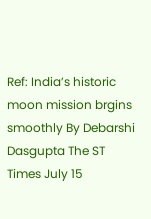Ref: India’s historic moon mission brgins smoothly By Debarshi Dasgupta The ST Times July 15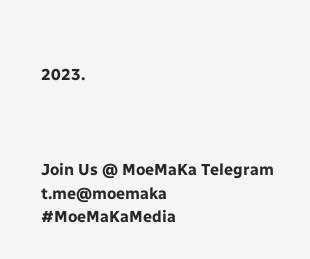2023.



Join Us @ MoeMaKa Telegram
t.me@moemaka
#MoeMaKaMedia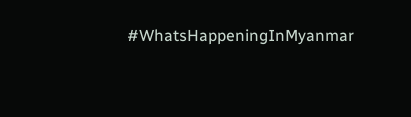#WhatsHappeningInMyanmar